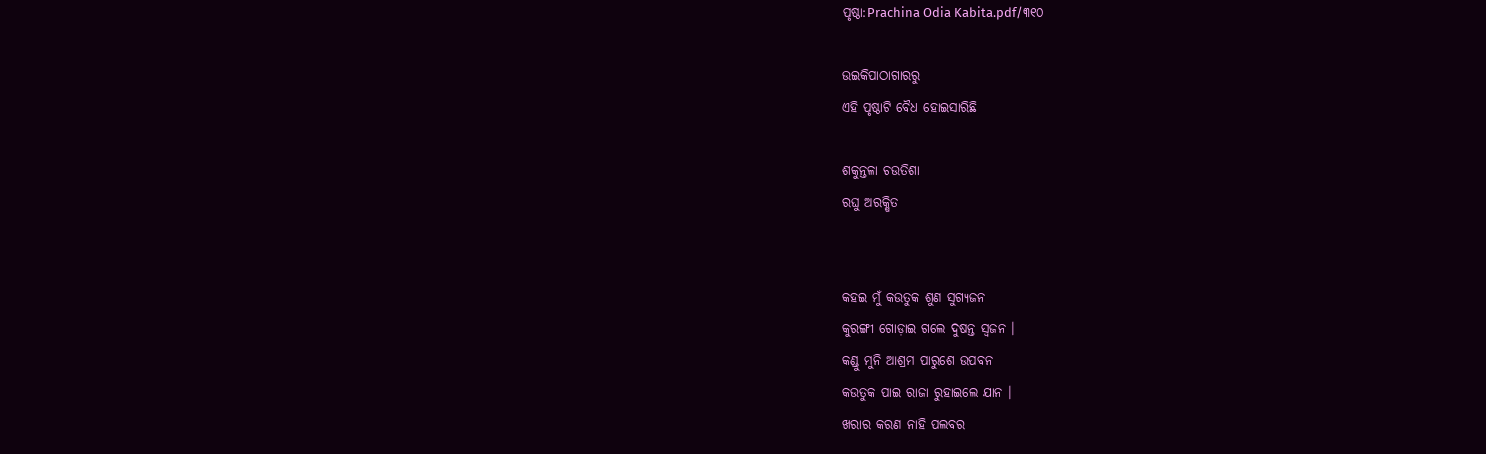ପୃଷ୍ଠା:Prachina Odia Kabita.pdf/୩୧୦

ଉଇକିପାଠାଗାର‌ରୁ
ଏହି ପୃଷ୍ଠାଟି ବୈଧ ହୋଇସାରିଛି

ଶକୁନ୍ତଳା ଚଉତିଶା
ରଘୁ ଅରକ୍ଷିତ


କହଇ ମୁଁ କଉତୁକ ଶୁଣ ସୁଗ୍ୟଜନ
କୁରଙ୍ଗୀ ଗୋଡ଼ାଇ ଗଲେ ଦୁଷନ୍ତ ସ୍ୱଜନ ।
କଣ୍ଡୁ ମୁନି ଆଶ୍ରମ ପାରୁଶେ ଉପବନ
କଉତୁକ ପାଇ ରାଜା ରୁହାଇଲେ ଯାନ ।
ଖରାର କରଣ ନାହି ପଲବର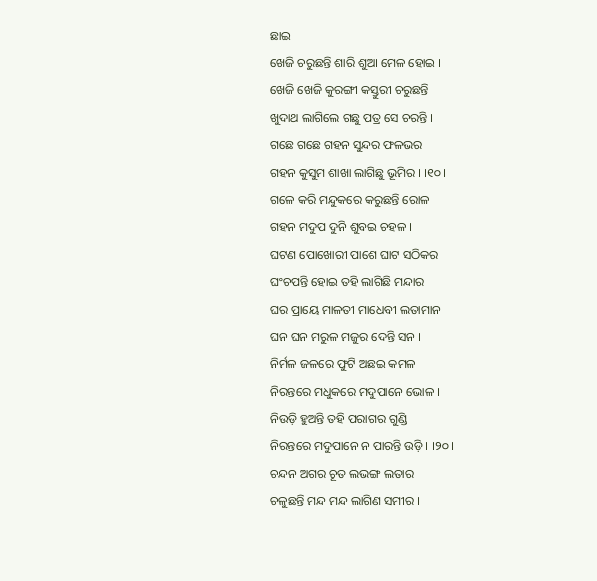ଛାଇ
ଖେଜି ଚରୁଛନ୍ତି ଶାରି ଶୁଆ ମେଳ ହୋଇ ।
ଖେଜି ଖେଜି କୁରଙ୍ଗୀ କସ୍ତୁରୀ ଚରୁଛନ୍ତି
ଖୁଦାଥ ଲାଗିଲେ ଗଛୁ ପତ୍ର ସେ ଚରନ୍ତି ।
ଗଛେ ଗଛେ ଗହନ ସୁନ୍ଦର ଫଳଭର
ଗହନ କୁସୁମ ଶାଖା ଲାଗିଛୁ ଭୂମିର । ।୧୦।
ଗଳେ କରି ମନ୍ଦୁକରେ କରୁଛନ୍ତି ରୋଳ
ଗହନ ମଦୁପ ଦୁନି ଶୁବଇ ଚହଳ ।
ଘଟଣ ପୋଖୋରୀ ପାଶେ ଘାଟ ସଠିକର
ଘଂଚପନ୍ତି ହୋଇ ତହି ଲାଗିଛି ମନ୍ଦାର
ଘର ପ୍ରାୟେ ମାଳତୀ ମାଧେବୀ ଲତାମାନ
ଘନ ଘନ ମରୁଳ ମଜୁର ଦେନ୍ତି ସନ ।
ନିର୍ମଳ ଜଳରେ ଫୁଟି ଅଛଇ କମଳ
ନିରନ୍ତରେ ମଧୁକରେ ମଦୁପାନେ ଭୋଳ ।
ନିଉଡ଼ି ହୁଅନ୍ତି ତହି ପରାଗର ଗୁଣ୍ଡି
ନିରନ୍ତରେ ମଦୁପାନେ ନ ପାରନ୍ତି ଉଡ଼ି । ।୨୦।
ଚନ୍ଦନ ଅଗର ଚୂତ ଲଭଙ୍ଗ ଲତାର
ଚଳୁଛନ୍ତି ମନ୍ଦ ମନ୍ଦ ଲାଗିଣ ସମୀର ।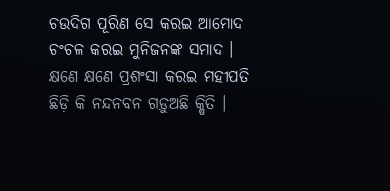ଚଉଦିଗ ପୂରିଣ ସେ କରଇ ଆମୋଦ
ଚଂଚଳ କରଇ ମୁନିଜନଙ୍କ ସମାଦ ।
କ୍ଷଣେ କ୍ଷଣେ ପ୍ରଶଂସା କରଇ ମହୀପତି
ଛିଡ଼ି କି ନନ୍ଦନବନ ଗଡ଼ୁଅଛି କ୍ଷିତି ।